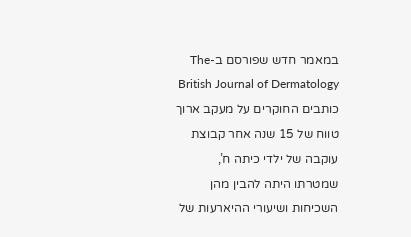במאמר חדש שפורסם ב-The British Journal of Dermatology כותבים החוקרים על מעקב ארוך טווח של 15 שנה אחר קבוצת עוקבה של ילדי כיתה ח’, שמטרתו היתה להבין מהן השכיחות ושיעורי ההיארעות של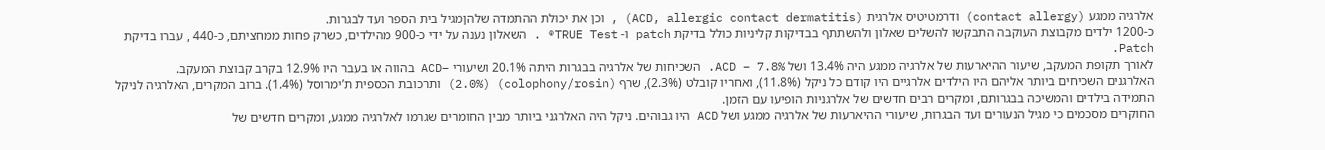אלרגיה ממגע (contact allergy) ודרמטיטיס אלרגית (ACD, allergic contact dermatitis) , וכן את יכולת ההתמדה שלהןמגיל בית הספר ועד לבגרות.
כ-1200 ילדים מקבוצת העוקבה התבקשו להשלים שאלון ולהשתתף בבדיקות קליניות כולל בדיקת patch ו- TRUE Test® . השאלון נענה על ידי כ-900 מהילדים, כשרק פחות ממחציתם, כ-440 , עברו בדיקת Patch.
לאורך תקופת המעקב, שיעור ההיארעות של אלרגיה ממגע היה 13.4% ושל ACD – 7.8%. השכיחות של אלרגיה בבגרות היתה 20.1% ושיעורי –ACD בהווה או בעבר היו 12.9% בקרב קבוצת המעקב.
האלרגנים השכיחים ביותר אליהם היו הילדים אלרגיים היו קודם כל ניקל (11.8%), ואחריו קובלט (2.3%), שרף (colophony/rosin) (2.0%) ותרכובת הכספית ת’ימרוסל (1.4%). ברוב המקרים, האלרגיה לניקל התמידה בילדים והמשיכה בבגרותם, ומקרים רבים חדשים של אלרגניות הופיעו עם הזמן.
החוקרים מסכמים כי מגיל הנעורים ועד הבגרות, שיעורי ההיארעות של אלרגיה ממגע ושל ACD היו גבוהים. ניקל היה האלרגני ביותר מבין החומרים שגרמו לאלרגיה ממגע, ומקרים חדשים של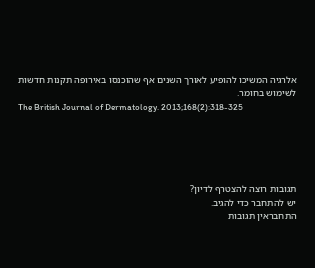אלרגיה המשיכו להופיע לאורך השנים אף שהוכנסו באירופה תקנות חדשות לשימוש בחומר.
The British Journal of Dermatology. 2013;168(2):318-325





תגובות רוצה להצטרף לדיון?
יש להתחבר כדי להגיב.
התחבראין תגובות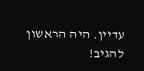עדיין. היה הראשון להגיב!